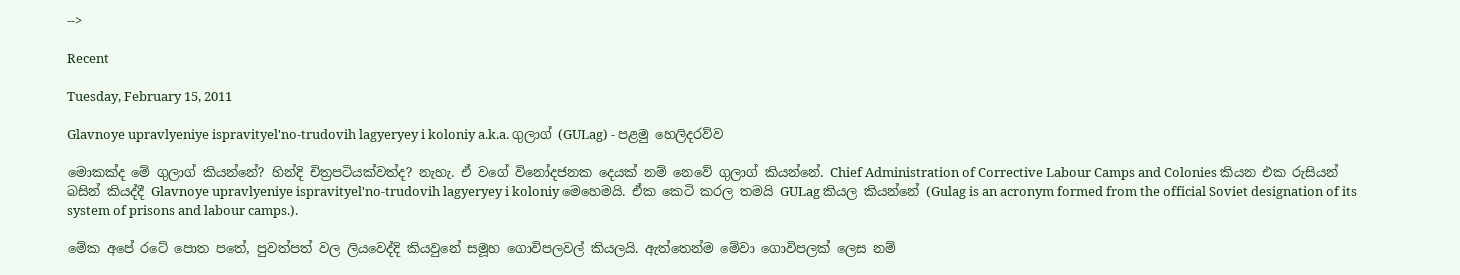-->

Recent

Tuesday, February 15, 2011

Glavnoye upravlyeniye ispravityel'no-trudovih lagyeryey i koloniy a.k.a. ගුලාග් (GULag) - පළමු හෙලිදරව්ව

මොකක්ද මේ ගුලාග් කියන්නේ? හින්දි චිත්‍රපටියක්වත්ද? නැහැ. ඒ වගේ විනෝදජනක දෙ‍යක් නම් නෙවේ ගුලාග් කියන්නේ. Chief Administration of Corrective Labour Camps and Colonies කියන එක රුසියන් බසින් කියද්දී Glavnoye upravlyeniye ispravityel'no-trudovih lagyeryey i koloniy මෙහෙමයි. ඒක කෙටි කරල තමයි GULag කියල කියන්නේ (Gulag is an acronym formed from the official Soviet designation of its system of prisons and labour camps.).

මේක අපේ රටේ පොත පතේ, පුවත්පත් වල ලියවෙද්දි කියවුනේ සමූහ ගොවිපලවල් කියලයි. ඇත්තෙන්ම මේවා ගොවිපලක් ලෙස නම්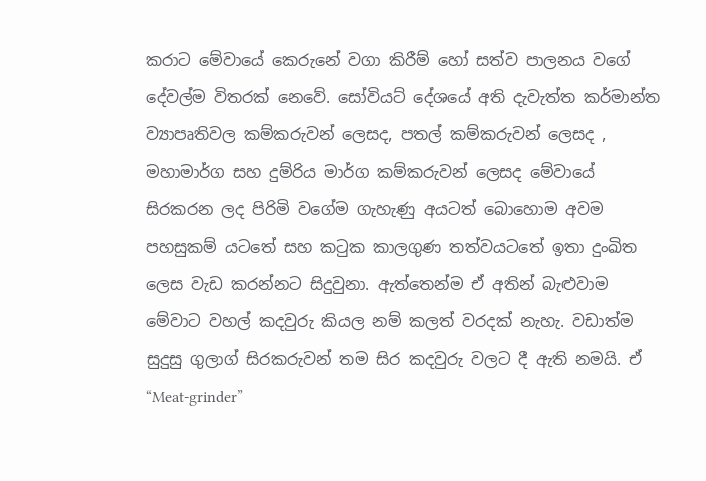කරාට මේවායේ ‍කෙරුනේ වගා කිරීම් හෝ සත්ව පාලනය වගේ දේවල්ම විතරක් නෙවේ. සෝවියට් දේශයේ අති දැවැත්ත කර්මාන්ත ව්‍යාපෘතිවල කම්කරුවන් ලෙසද, පතල් කම්කරුවන් ලෙසද ,  මහාමාර්ග සහ දුම්රිය මාර්ග කම්කරුවන් ලෙසද මේවායේ සිරකරන ලද පිරිමි වගේම ගැහැණු අයටත් බොහොම අවම පහසුකම් යටතේ සහ කටුක කාලගුණ තත්වයටතේ ඉතා දුංඛිත ලෙස වැඩ කරන්නට සිදුවුනා. ඇත්තෙන්ම ඒ අතින් බැළුවාම මේවාට වහල් කදවුරු කියල නම් කලත් වරදක් නැහැ. වඩාත්ම සුදුසු ගුලාග් සිරකරුවන් තම සිර කදවුරු වලට දී ඇති නමයි. ඒ “Meat-grinder”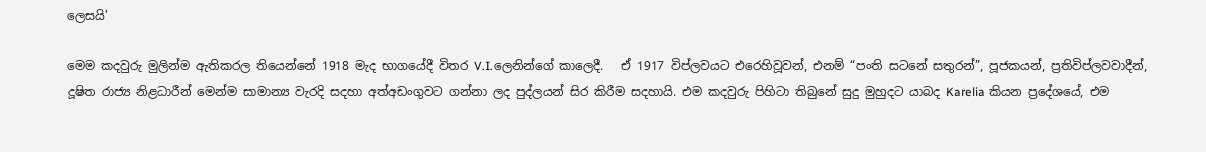ලෙසයි'

මෙම කදවුරු මුලින්ම ඇතිකරල තියෙන්නේ 1918 මැද භාගයේදී විතර V.I.ලෙනින්ගේ කාලෙදී.   ඒ 1917 විප්ලවය‍ට එරෙහිවූවන්, එනම් “පංති ස‍ටනේ සතුරන්”, පූජකයන්, ප්‍රතිවිප්ලවවාදීන්, දූෂිත රාජ්‍ය නිළධාරීන් මෙන්ම සාමාන්‍ය වැරදි සදහා අත්අඩංගුවට ගන්නා ලද පුද්ලයන් සිර කිරීම සදහායි. එම කදවුරු පිහිටා තිබුනේ සුදු මුහුදට යාබද Karelia කියන ප්‍රදේශයේ, එම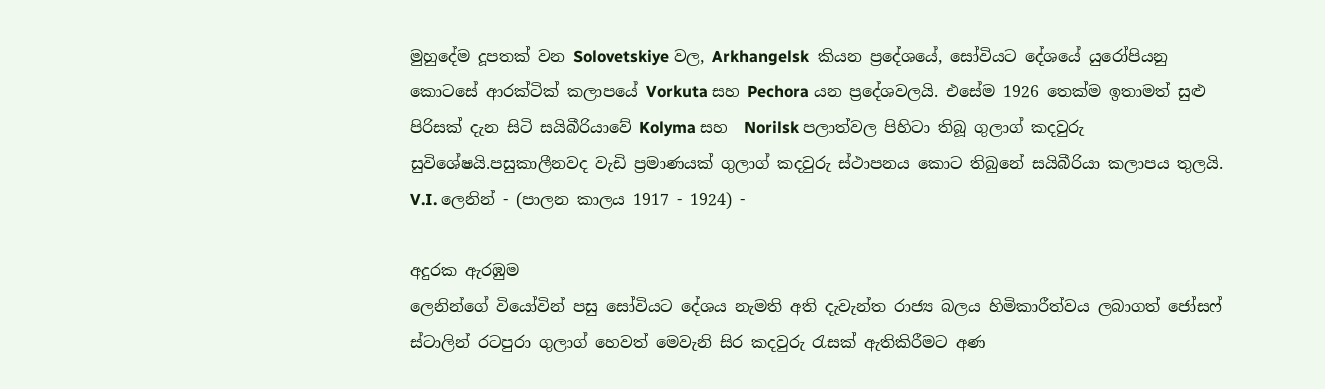මුහුදේම දූපතක් වන Solovetskiye වල, Arkhangelsk  කියන ‍ප්‍රදේශයේ, සෝවියට දේශයේ යුරෝපියනු කොටසේ ආරක්ටික් කලාපයේ Vorkuta සහ Pechora යන ප්‍රදේශවලයි. එසේම 1926 තෙක්ම ඉතාමත් සුළු පිරිසක් දැන සිටි සයිබීරියාවේ Kolyma සහ  Norilsk පලාත්වල පිහිටා තිබූ ගුලාග් කදවුරු සුවිශේෂයි.පසුකාලීනවද වැඩි ප්‍රමාණයක් ගුලාග් කදවුරු ස්ථාපනය කොට තිබුනේ සයිබීරියා කලාපය තුලයි.
V.I. ලෙනින් - (පාලන කාලය 1917 - 1924) -

අදුරක ඇරඹුම
ලෙනින්ගේ වියෝවින් පසු සෝවියට දේශය නැමති අති දැවැන්ත රාජ්‍ය බලය හිමිකාරීත්වය ලබාගත් ජෝස‍ෆ් ස්ටාලින් රටපුරා ගුලාග් හෙවත් මෙවැනි සිර කදවුරු රැසක් ඇතිකිරීමට අණ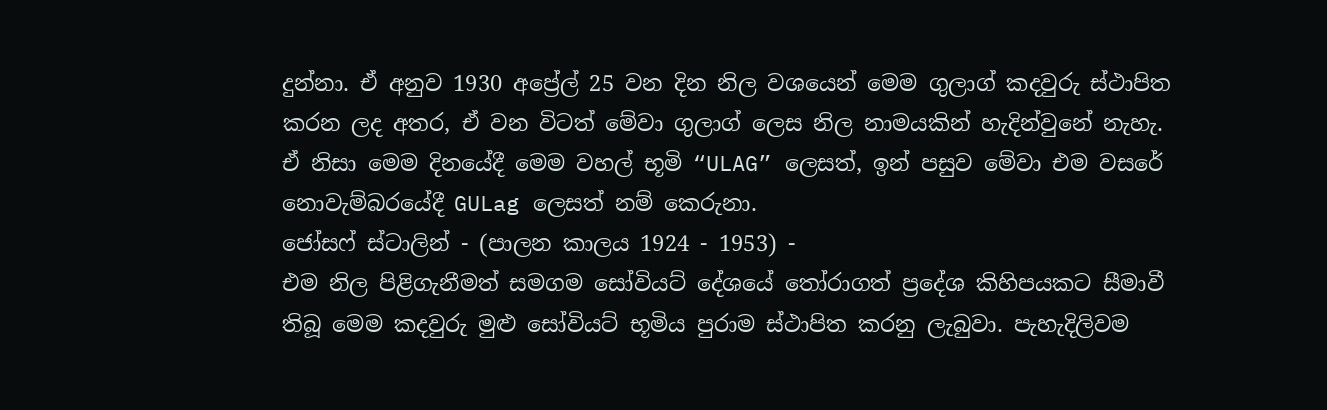දුන්නා. ඒ අනුව 1930 අප්‍රේල් 25 වන දින නිල වශයෙන් මෙම ගුලාග් කදවුරු ස්ථාපිත කරන ලද අතර, ඒ වන විටත් මේවා ගුලාග් ලෙස නිල නාමයකින් හැදින්වුනේ නැහැ. ඒ නිසා මෙම දිනයේදී මෙම වහල් භූමි “ULAG” ලෙසත්, ඉන් පසුව මේවා එම ව‍සරේ නොවැම්බරයේදී GULag ලෙසත් නම් කෙරුනා.
ජෝසෆ් ස්ටාලින් - (පාලන කාලය 1924 - 1953) -
එම නිල පිළිගැනීමත් සමගම සෝවියට් දේශයේ තෝරාගත් ප්‍රදේශ කිහිපයකට සීමාවී තිබූ මෙම කදවුරු මුළු සෝවියට් භූමිය පුරාම ස්ථාපිත කරනු ලැබුවා. පැහැදිලිවම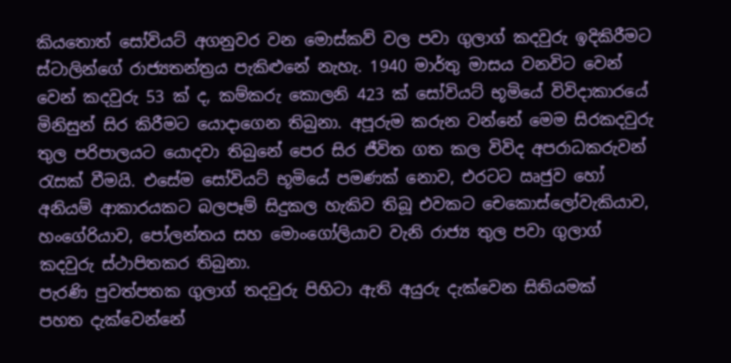කියතොත් සෝවියට් අගනුවර වන මොස්කව් වල පවා ගුලාග් කදවුරු ඉදිකිරීමට ස්ටාලින්ගේ රාජ්‍යතන්ත්‍රය පැකිළුනේ නැහැ. 1940 මාර්තු මාසය වනවිට වෙන් වෙන් කදවුරු 53 ක් ද, කම්කරු කොලනි 423 ක් සෝවියට් භූමියේ විවිදාකාරයේ මිනිසුන් සිර කිරීමට යොදාගෙන තිබුනා. අපූරුම කරුන වන්නේ මෙම සිරකදවුරු තුල පරිපාලයට යොදවා තිබුනේ පෙර සිර ජීවිත ගත කල විවිද අපරාධකරුවන් රැසක් වීමයි. එසේම සෝවියට් භූමියේ පමණක් නොව, එරටට ඍජුව හෝ අනියම් ආකාරයකට බලපෑම් සිදුකල හැකිව තිබූ එවකට චෙකොස්ලෝවැකියාව,  හංගේරියාව, පෝලන්තය සහ මොංගෝලියාව වැනි රාජ්‍ය තුල පවා ගුලාග් කදවුරු ස්ථාපිතකර තිබුනා.
පැරණි පුවත්පතක ගුලාග් තදවුරු පිහිටා ඇති අයුරු දැක්වෙන සිතියමක්
පහත දැක්වෙන්නේ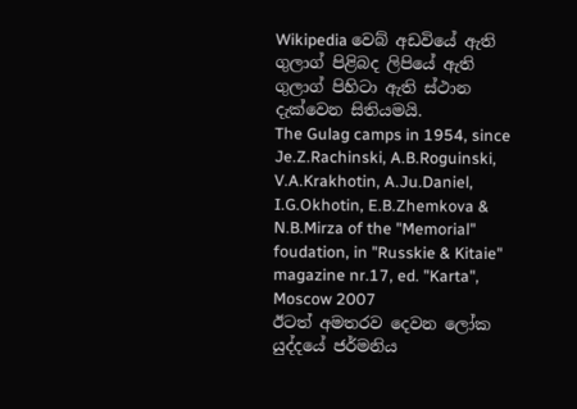Wikipedia වෙබ් අඩවියේ ඇති ගුලාග් පිළිබද ලිපියේ ඇති ගුලාග් පිහිටා ඇති ස්ථාන දැක්වෙන සිතියමයි.
The Gulag camps in 1954, since Je.Z.Rachinski, A.B.Roguinski, V.A.Krakhotin, A.Ju.Daniel, I.G.Okhotin, E.B.Zhemkova & N.B.Mirza of the "Memorial" foudation, in "Russkie & Kitaie" magazine nr.17, ed. "Karta", Moscow 2007
ඊටත් අමතරව දෙවන ලෝක යුද්දයේ ජර්මනිය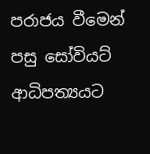පරාජය වීමෙන් පසු සෝවියට් ආධිපත්‍යයට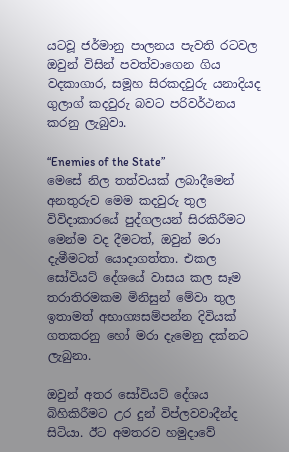යටවූ ජර්මානු පාලනය පැවති රටවල ඔවුන් විසින් පවත්වාගෙන ගිය වදකාගාර, සමූහ සිරකදවුරු යනාදියද ගුලාග් කදවුරු බවට පරිවර්ථනය කරනු ලැබුවා.

“Enemies of the State”
මෙසේ නිල තත්වයක් ලබාදීමෙන් අනතුරුව මෙම කදවුරු තුල විවිදාකාරයේ පුද්ගලයන් සිරකිරීමට මෙන්ම වද දීමටත්, ඔවුන් මරා දැමීමටත් යොදාගත්තා. එකල සෝවියට් දේශයේ වාසය කල සෑම තරාතිරමකම මිනිසුන් මේවා තුල ඉතාමත් අභාග්‍යසම්පන්න දිවියක් ගතකරනු හෝ මරා දැමෙනු දක්නට ලැබුනා.

ඔවුන් අතර සෝවියට් දේශය බිහිකිරීමට උර දුන් විප්ලවවාදීන්ද සිටියා. ඊට අමතරව හමුදාවේ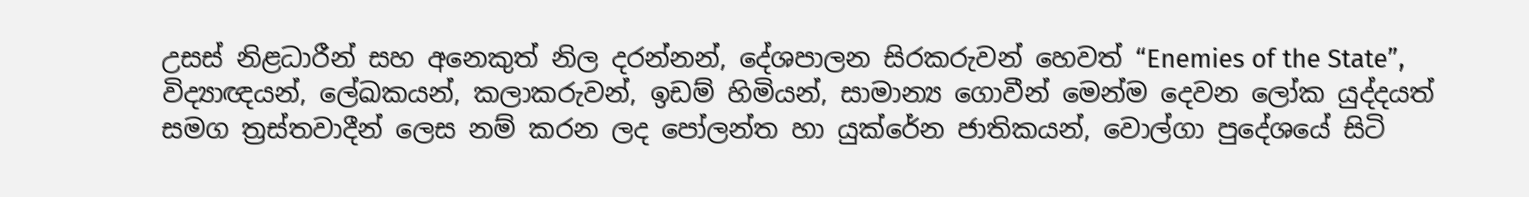උසස් නිළධාරීන් සහ අනෙකුත් නිල දරන්නන්, දේශපාලන සිරකරුවන් හෙවත් “Enemies of the State”, විද්‍යාඥයන්, ලේඛකයන්, කලාකරුවන්, ඉඩම් හිමියන්, සාමාන්‍ය ගොවීන් මෙන්ම දෙවන ලෝක යුද්දයත් සමග ත්‍රස්තවාදීන් ලෙස නම් කරන ලද පෝලන්ත හා යුක්රේන ජාතිකයන්, වොල්ගා පුදේශයේ සිටි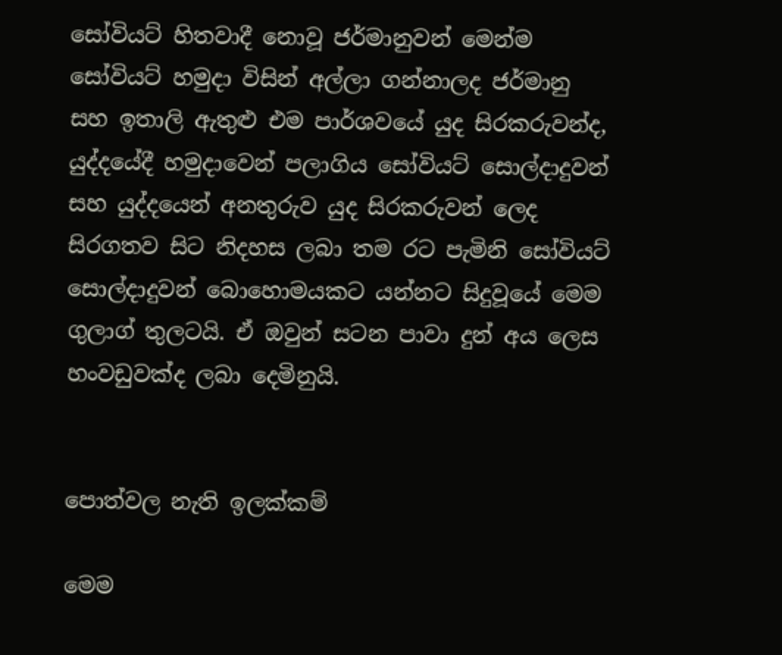සෝවියට් හිතවාදී නොවූ ජර්මානුවන් මෙන්ම සෝවියට් හමුදා විසින් අල්ලා ගන්නාලද ජර්මානු සහ ඉතාලි ඇතුළු එම පාර්ශවයේ යුද සිරකරුවන්ද, යුද්දයේදී හමුදාවෙන් පලාගිය සෝවියට් සොල්දාදුවන් සහ යුද්දයෙන් අනතුරුව යුද සිරකරුවන් ලෙද සිරගතව සිට නිදහස ලබා තම රට පැමිනි සෝවියට් සොල්දාදුවන් බොහොමයකට යන්නට සිදුවූයේ මෙම ගුලාග් තුලටයි. ඒ ඔවුන් සටන පාවා දුන් අය ලෙස හංවඩුවක්ද ලබා දෙමිනුයි.


පොත්වල නැති ඉලක්කම්

මෙම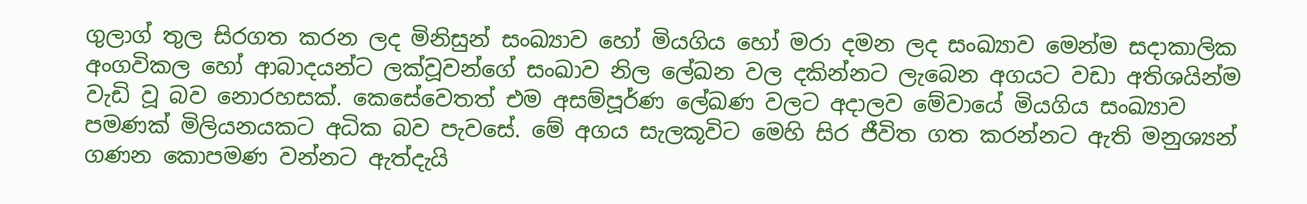ගුලාග් තුල සිරගත කරන ලද මිනිසුන් සංඛ්‍යාව හෝ මියගිය හෝ මරා දමන ලද සංඛ්‍යාව මෙන්ම සදාකාලික අංගවිකල හෝ ආබාදයන්ට ලක්වූවන්ගේ සංඛාව නිල ලේඛන වල දකින්නට ලැබෙන අගයට වඩා අතිශයින්ම වැඩි වූ බව නොරහසක්. කෙසේවෙතත් එම අසම්පූර්ණ ලේඛණ වලට අදාලව මේවායේ මියගිය සංඛ්‍යාව පමණක් මිලියනයකට අධික බව පැවසේ. මේ අගය සැලකූවිට මෙහි සිර ජීවිත ගත කරන්නට ඇති මනුශ්‍යන් ගණන කොපමණ වන්නට ඇත්දැයි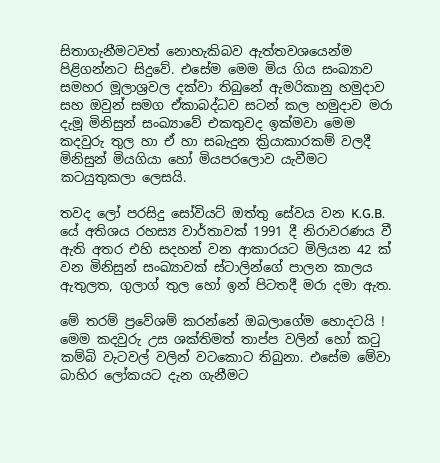සිතාගැනීමටවත් නොහැකිබව ඇත්තවශයෙන්ම පිළිගන්නට සිදුවේ. එසේම මෙම මිය ගිය සංඛ්‍යාව සමහර මූලාශ්‍රවල දක්වා තිබුනේ ඇමරිකානු හමුදාව සහ ඔවුන් සමග ඒකාබද්ධව සටන් කල හමුදාව මරා දැමූ මිනිසුන් සංඛ්‍යාවේ එකතුවද ඉක්මවා මෙම කදවුරු තුල හා ඒ හා සබැදුන ක්‍රියාකාරකම් වලදී මිනිසුන් මියගියා හෝ මියපරලොව යැවීමට කටයුතුකලා ලෙසයි.

තවද ලෝ පරසිදු සෝවියට් ඔත්තු සේවය වන K.G.B. යේ අතිශය රහස්‍ය වාර්තාවක් 1991 දී නිරාවරණය වී ඇති අතර එහි සදහන් වන ආකාරයට මිලියන 42 ක් වන මිනිසුන් සංඛ්‍යාවක් ස්ටාලින්ගේ පාලන කාලය ඇතුලත, ගුලාග් තුල හෝ ඉන් පිටතදී මරා දමා ඇත.

මේ තරම් ප්‍රවේශම් කරන්නේ ඔබලාගේම හොදටයි !
මෙම කදවුරු උස ශක්තිමත් තාප්ප වලින් හෝ කටු කම්බි වැටවල් වලින් වටකොට තිබුනා. එසේම මේවා බාහිර ලෝකයට දැන ගැනීමට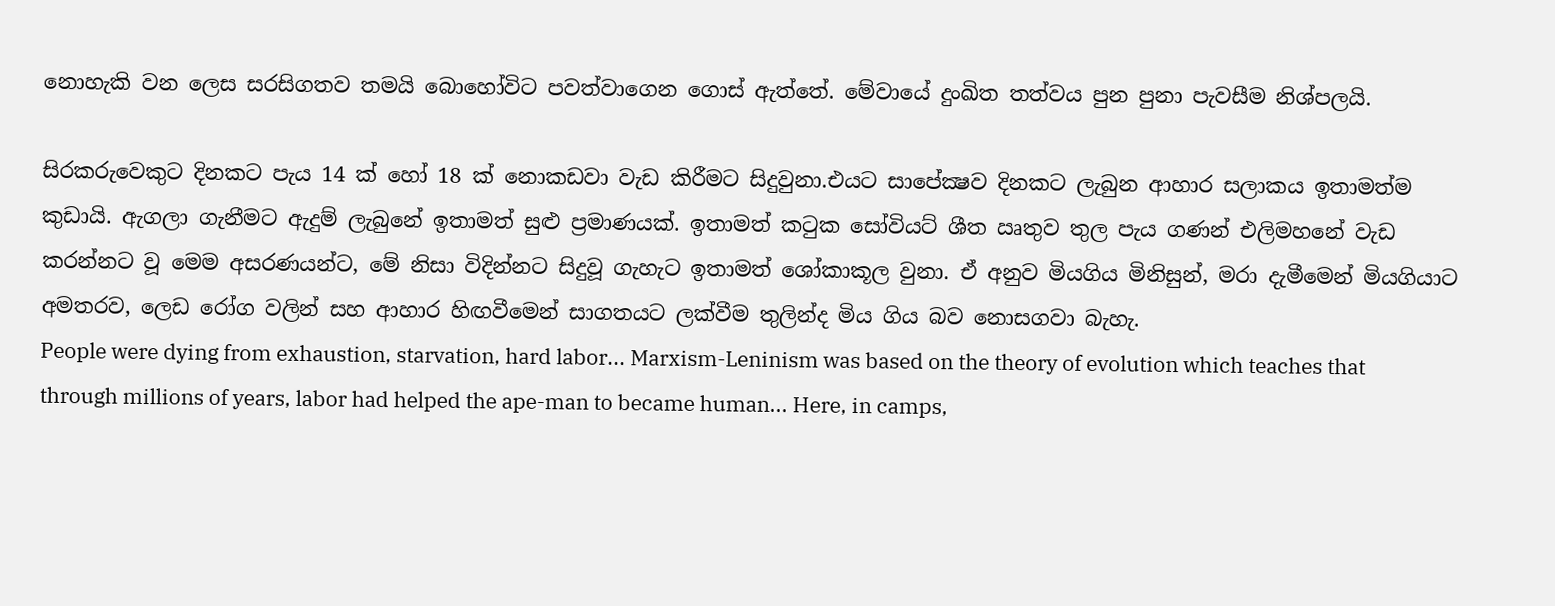නොහැකි වන ලෙස සරසිගතව තමයි බොහෝවිට පවත්වාගෙන ගොස් ඇත්තේ. මේවායේ දුංඛිත තත්වය පුන පුනා පැවසීම නිශ්පලයි.

සිරකරුවෙකුට දිනකට පැය 14 ක් හෝ 18 ක් නොකඩවා වැඩ කිරීමට සිදුවුනා.එයට සාපේක්‍ෂව දිනකට ලැබුන ආහාර සලාකය ඉතාමත්ම කුඩායි. ඇගලා ගැනීමට ඇදුම් ලැබුනේ ඉතාමත් සුළු ප්‍රමාණයක්. ඉතාමත් කටුක සෝවියට් ශීත ඍතුව තුල පැය ගණන් එලිමහනේ වැඩ කරන්නට වූ මෙම අසරණයන්ට, මේ නිසා විදින්නට සිදුවූ ගැහැට ඉතාමත් ශෝකාකූල වුනා. ඒ අනුව මියගිය මිනිසුන්, මරා දැමීමෙන් මියගියාට අමතරව, ලෙඩ‍ රෝග වලින් සහ ආහාර හිඟවීමෙන් සාගතයට ලක්වී‍ම තුලින්ද මිය ගිය බව නොසගවා බැහැ.
People were dying from exhaustion, starvation, hard labor... Marxism-Leninism was based on the theory of evolution which teaches that through millions of years, labor had helped the ape-man to became human... Here, in camps,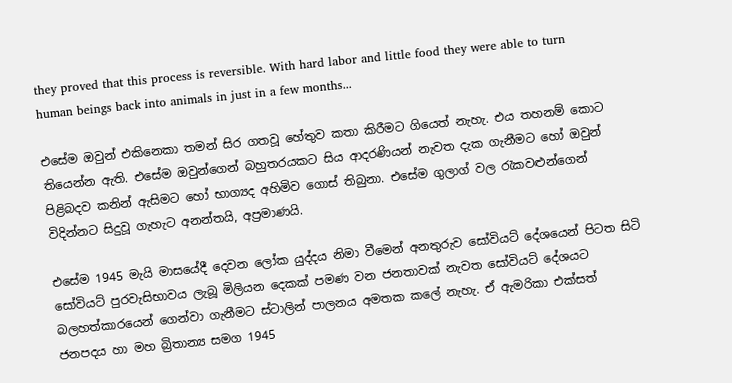they proved that this process is reversible. With hard labor and little food they were able to turn human beings back into animals in just in a few months...

එසේම ඔවුන් එකිනෙකා තමන් සිර ගතවූ හේතුව කතා කිරීමට ගියෙත් නැහැ. එය තහනම් කොට තියෙන්න ඇති. එසේම ඔවුන්ගෙන් බහුතරයකට සිය ආදරණියන් නැවත දැක ගැනීමට හෝ ඔවුන් පිළිබදව කනින් ඇසිමට හෝ භාග්‍යද අහිමිව ගොස් තිබුනා. එසේම ගුලාග් වල රැකවළුන්ගෙන් විදින්නට සිදුවූ ගැහැට අනන්තයි, අප්‍රමාණයි.

එසේම 1945 මැයි මාසයේදී දෙවන ලෝක යුද්දය නිමා වීමෙන් අනතුරුව සෝවියට් දේශයෙන් පිටත සිටි සෝවියට් පුරවැසිභාවය ලැබූ මිලියන දෙකක් පමණ වන ජනතාවක් නැවත සෝවියට් දේශයට බලහත්කාරයෙන් ගෙන්වා ගැනීමට ස්ටාලින් පාලනය අමතක කලේ නැහැ. ඒ ඇමරිකා එක්සත් ජනපදය හා මහ බ්‍රිතාන්‍ය සමග 1945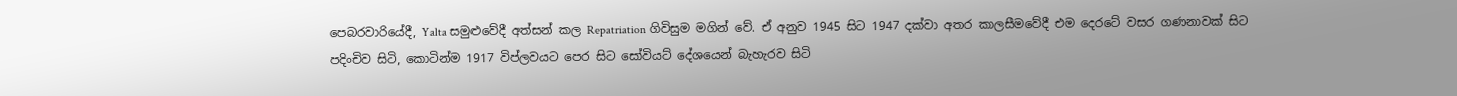පෙබරවාරියේදී, Yalta සමුළුවේදී අත්සන් කල Repatriation ගිවිසුම මගින් වේ. ඒ අනුව 1945 සිට 1947 දක්වා අතර කාලසීම‍වේදී එම දෙරටේ වසර ගණනාවක් සිට පදිංචිව සිටි, කොටින්ම 1917 විප්ලවයට පෙර සිට සෝවියට් දේශයෙන් බැහැරව සිටි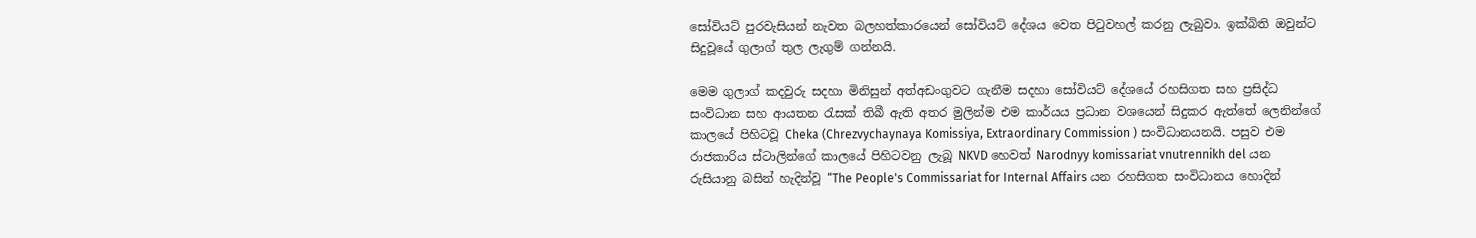සෝවියට් පුරවැසියන් නැවත බලහත්කාරයෙන් සෝවියට් දේශය වෙත පිටුවහල් කරනු ලැබුවා. ඉක්බිති ඔවුන්ට සිදුවූයේ ගුලාග් තුල ලැගුම් ගන්නයි.

මෙම ගුලාග් කදවුරු සදහා මිනිසුන් අත්අඩංගුවට ගැනීම සදහා සෝවියට් දේශයේ රහසිගත සහ ප්‍රසිද්ධ සංවිධාන සහ ආයතන රැසක් තිබී ඇති අතර මුලින්ම එම කාර්යය ප්‍රධාන වශයෙන් සිදුකර ඇත්තේ ලෙනින්ගේ කාලයේ පිහිටවූ Cheka (Chrezvychaynaya Komissiya, Extraordinary Commission ) සංවිධානයනයි. පසුව එම රාජකාරිය ස්ටාලින්ගේ කාලයේ පිහිටවනු ලැබූ NKVD හෙවත් Narodnyy komissariat vnutrennikh del යන රුසියානු බසින් හැදින්වූ “The People's Commissariat for Internal Affairs යන රහසිගත සංවිධානය හොදින්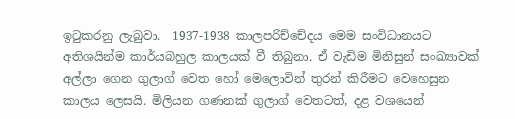ඉටුකරනු ලැබුවා.  1937-1938 කාලපරිච්චේදය මෙම සංවිධානයට අතිශයින්ම කාර්යබහුල කාලයක් වී තිබුනා. ඒ වැඩිම මිනිසුන් සංඛ්‍යාවක් අල්ලා ගෙන ගුලාග් වෙත හෝ මෙලොවින් තුරන් කිරීමට වෙහෙසුන කාලය ලෙසයි. මිලියන ගණනක් ගුලාග් වෙතටත්, දළ වශයෙන්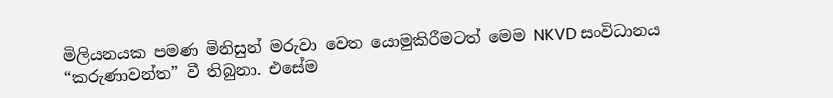මිලියනයක පමණ මිනිසුන් මරුවා වෙත යොමුකිරීමටත් මෙම NKVD සංවිධානය “කරුණාවන්ත” වී තිබුනා. එසේම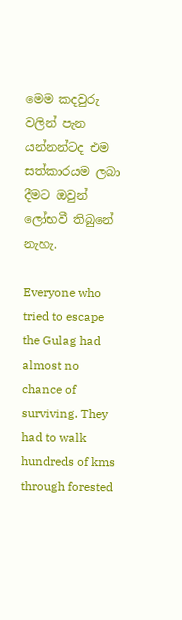මෙම කදවුරු වලින් පැන යන්නන්ටද එම සත්කාරයම ලබා දීමට ඔවුන් ලෝභවී තිබුනේ නැහැ.

Everyone who tried to escape the Gulag had almost no chance of surviving. They had to walk hundreds of kms through forested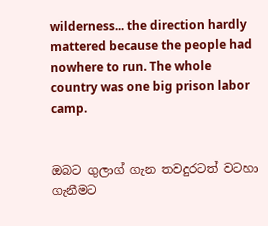wilderness... the direction hardly mattered because the people had nowhere to run. The whole country was one big prison labor camp.


ඔබට ගුලාග් ගැන තවදුරටත් වටහා ගැනීමට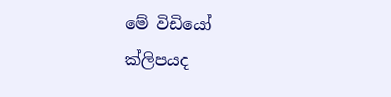මේ විඩියෝ ක්ලිපයද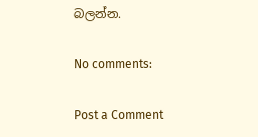බලන්න.

No comments:

Post a Comment